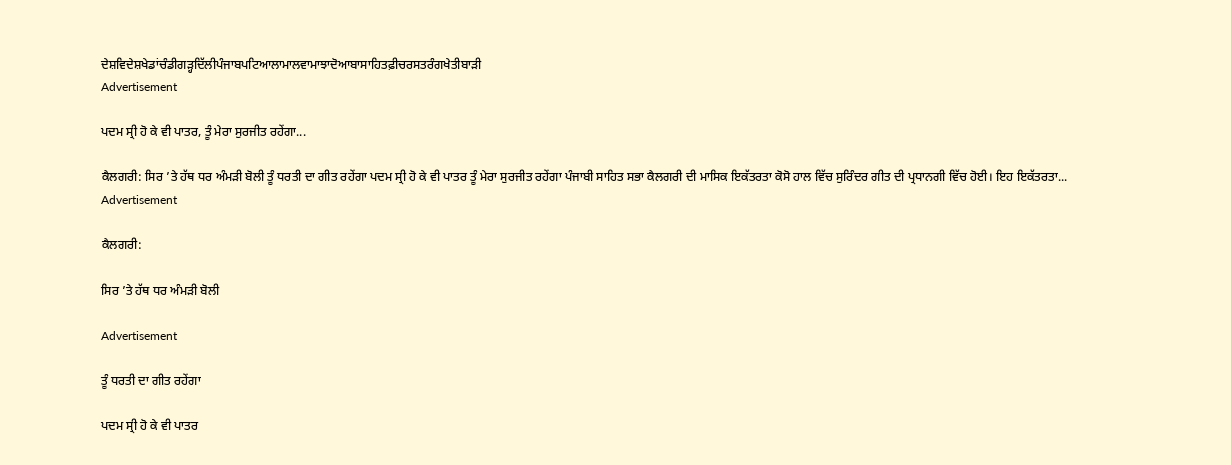ਦੇਸ਼ਵਿਦੇਸ਼ਖੇਡਾਂਚੰਡੀਗੜ੍ਹਦਿੱਲੀਪੰਜਾਬਪਟਿਆਲਾਮਾਲਵਾਮਾਝਾਦੋਆਬਾਸਾਹਿਤਫ਼ੀਚਰਸਤਰੰਗਖੇਤੀਬਾੜੀ
Advertisement

ਪਦਮ ਸ੍ਰੀ ਹੋ ਕੇ ਵੀ ਪਾਤਰ, ਤੂੰ ਮੇਰਾ ਸੁਰਜੀਤ ਰਹੇਂਗਾ...

ਕੈਲਗਰੀ: ਸਿਰ ’ਤੇ ਹੱਥ ਧਰ ਅੰਮੜੀ ਬੋਲੀ ਤੂੰ ਧਰਤੀ ਦਾ ਗੀਤ ਰਹੇਂਗਾ ਪਦਮ ਸ੍ਰੀ ਹੋ ਕੇ ਵੀ ਪਾਤਰ ਤੂੰ ਮੇਰਾ ਸੁਰਜੀਤ ਰਹੇਂਗਾ ਪੰਜਾਬੀ ਸਾਹਿਤ ਸਭਾ ਕੈਲਗਰੀ ਦੀ ਮਾਸਿਕ ਇਕੱਤਰਤਾ ਕੋਸੋ ਹਾਲ ਵਿੱਚ ਸੁਰਿੰਦਰ ਗੀਤ ਦੀ ਪ੍ਰਧਾਨਗੀ ਵਿੱਚ ਹੋਈ। ਇਹ ਇਕੱਤਰਤਾ...
Advertisement

ਕੈਲਗਰੀ:

ਸਿਰ ’ਤੇ ਹੱਥ ਧਰ ਅੰਮੜੀ ਬੋਲੀ

Advertisement

ਤੂੰ ਧਰਤੀ ਦਾ ਗੀਤ ਰਹੇਂਗਾ

ਪਦਮ ਸ੍ਰੀ ਹੋ ਕੇ ਵੀ ਪਾਤਰ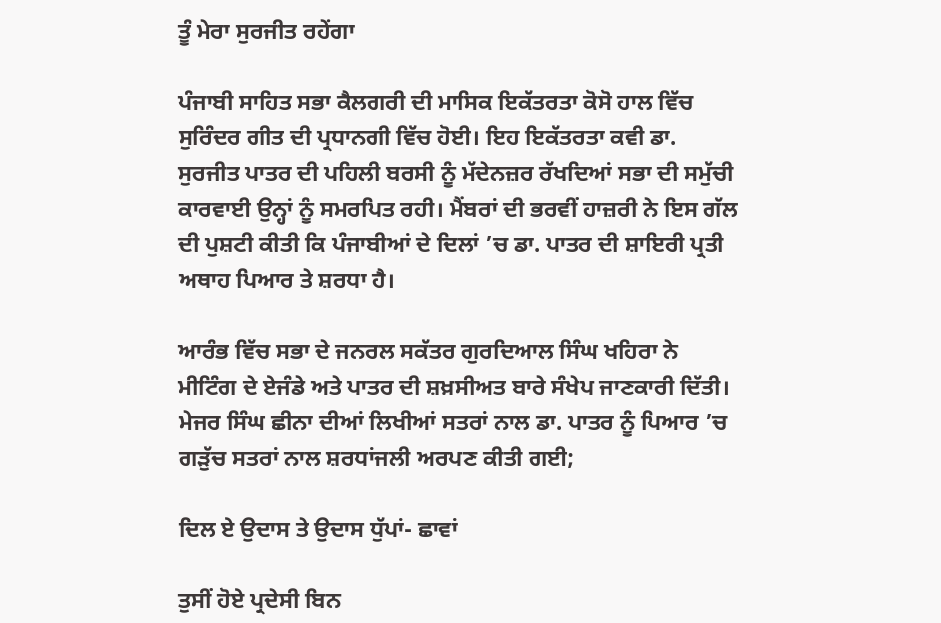ਤੂੰ ਮੇਰਾ ਸੁਰਜੀਤ ਰਹੇਂਗਾ

ਪੰਜਾਬੀ ਸਾਹਿਤ ਸਭਾ ਕੈਲਗਰੀ ਦੀ ਮਾਸਿਕ ਇਕੱਤਰਤਾ ਕੋਸੋ ਹਾਲ ਵਿੱਚ ਸੁਰਿੰਦਰ ਗੀਤ ਦੀ ਪ੍ਰਧਾਨਗੀ ਵਿੱਚ ਹੋਈ। ਇਹ ਇਕੱਤਰਤਾ ਕਵੀ ਡਾ. ਸੁਰਜੀਤ ਪਾਤਰ ਦੀ ਪਹਿਲੀ ਬਰਸੀ ਨੂੰ ਮੱਦੇਨਜ਼ਰ ਰੱਖਦਿਆਂ ਸਭਾ ਦੀ ਸਮੁੱਚੀ ਕਾਰਵਾਈ ਉਨ੍ਹਾਂ ਨੂੰ ਸਮਰਪਿਤ ਰਹੀ। ਮੈਂਬਰਾਂ ਦੀ ਭਰਵੀਂ ਹਾਜ਼ਰੀ ਨੇ ਇਸ ਗੱਲ ਦੀ ਪੁਸ਼ਟੀ ਕੀਤੀ ਕਿ ਪੰਜਾਬੀਆਂ ਦੇ ਦਿਲਾਂ ’ਚ ਡਾ. ਪਾਤਰ ਦੀ ਸ਼ਾਇਰੀ ਪ੍ਰਤੀ ਅਥਾਹ ਪਿਆਰ ਤੇ ਸ਼ਰਧਾ ਹੈ।

ਆਰੰਭ ਵਿੱਚ ਸਭਾ ਦੇ ਜਨਰਲ ਸਕੱਤਰ ਗੁਰਦਿਆਲ ਸਿੰਘ ਖਹਿਰਾ ਨੇ ਮੀਟਿੰਗ ਦੇ ਏਜੰਡੇ ਅਤੇ ਪਾਤਰ ਦੀ ਸ਼ਖ਼ਸੀਅਤ ਬਾਰੇ ਸੰਖੇਪ ਜਾਣਕਾਰੀ ਦਿੱਤੀ। ਮੇਜਰ ਸਿੰਘ ਛੀਨਾ ਦੀਆਂ ਲਿਖੀਆਂ ਸਤਰਾਂ ਨਾਲ ਡਾ. ਪਾਤਰ ਨੂੰ ਪਿਆਰ ’ਚ ਗੜੁੱਚ ਸਤਰਾਂ ਨਾਲ ਸ਼ਰਧਾਂਜਲੀ ਅਰਪਣ ਕੀਤੀ ਗਈ;

ਦਿਲ ਏ ਉਦਾਸ ਤੇ ਉਦਾਸ ਧੁੱਪਾਂ- ਛਾਵਾਂ

ਤੁਸੀਂ ਹੋਏ ਪ੍ਰਦੇਸੀ ਬਿਨ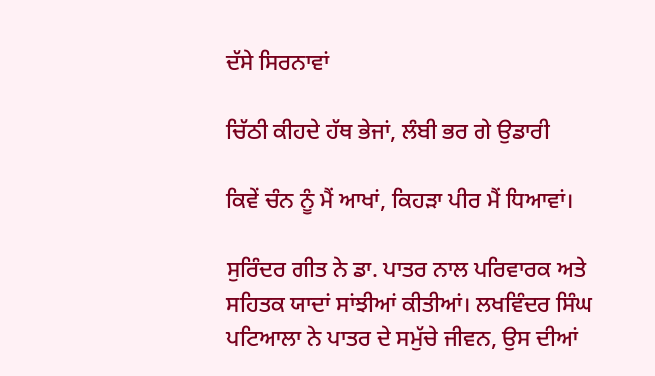ਦੱਸੇ ਸਿਰਨਾਵਾਂ

ਚਿੱਠੀ ਕੀਹਦੇ ਹੱਥ ਭੇਜਾਂ, ਲੰਬੀ ਭਰ ਗੇ ਉਡਾਰੀ

ਕਿਵੇਂ ਚੰਨ ਨੂੰ ਮੈਂ ਆਖਾਂ, ਕਿਹੜਾ ਪੀਰ ਮੈਂ ਧਿਆਵਾਂ।

ਸੁਰਿੰਦਰ ਗੀਤ ਨੇ ਡਾ. ਪਾਤਰ ਨਾਲ ਪਰਿਵਾਰਕ ਅਤੇ ਸਹਿਤਕ ਯਾਦਾਂ ਸਾਂਝੀਆਂ ਕੀਤੀਆਂ। ਲਖਵਿੰਦਰ ਸਿੰਘ ਪਟਿਆਲਾ ਨੇ ਪਾਤਰ ਦੇ ਸਮੁੱਚੇ ਜੀਵਨ, ਉਸ ਦੀਆਂ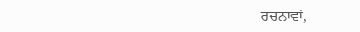ਰਚਨਾਵਾਂ,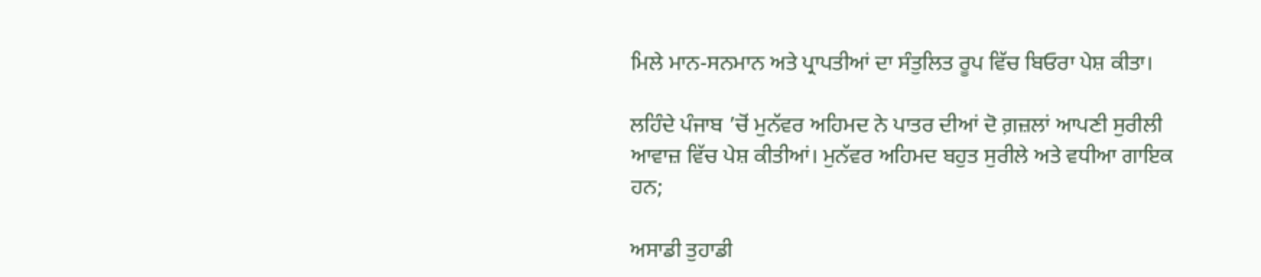ਮਿਲੇ ਮਾਨ-ਸਨਮਾਨ ਅਤੇ ਪ੍ਰਾਪਤੀਆਂ ਦਾ ਸੰਤੁਲਿਤ ਰੂਪ ਵਿੱਚ ਬਿਓਰਾ ਪੇਸ਼ ਕੀਤਾ।

ਲਹਿੰਦੇ ਪੰਜਾਬ ’ਚੋਂ ਮੁਨੱਵਰ ਅਹਿਮਦ ਨੇ ਪਾਤਰ ਦੀਆਂ ਦੋ ਗ਼ਜ਼ਲਾਂ ਆਪਣੀ ਸੁਰੀਲੀ ਆਵਾਜ਼ ਵਿੱਚ ਪੇਸ਼ ਕੀਤੀਆਂ। ਮੁਨੱਵਰ ਅਹਿਮਦ ਬਹੁਤ ਸੁਰੀਲੇ ਅਤੇ ਵਧੀਆ ਗਾਇਕ ਹਨ;

ਅਸਾਡੀ ਤੁਹਾਡੀ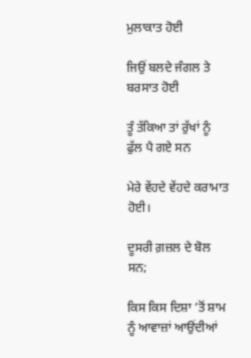ਮੁਲਾਕਾਤ ਹੋਈ

ਜਿਉਂ ਬਲਦੇ ਜੰਗਲ ਤੇ ਬਰਸਾਤ ਹੋਈ

ਤੂੰ ਤੱਕਿਆ ਤਾਂ ਰੁੱਖਾਂ ਨੂੰ ਫੁੱਲ ਪੈ ਗਏ ਸਨ

ਮੇਰੇ ਵੇਂਹਦੇ ਵੇਂਹਦੇ ਕਰਾਮਾਤ ਹੋਈ।

ਦੂਸਰੀ ਗ਼ਜ਼ਲ ਦੇ ਬੋਲ ਸਨ;

ਕਿਸ ਕਿਸ ਦਿਸ਼ਾ ’ਤੋਂ ਸ਼ਾਮ ਨੂੰ ਆਵਾਜ਼ਾਂ ਆਉਂਦੀਆਂ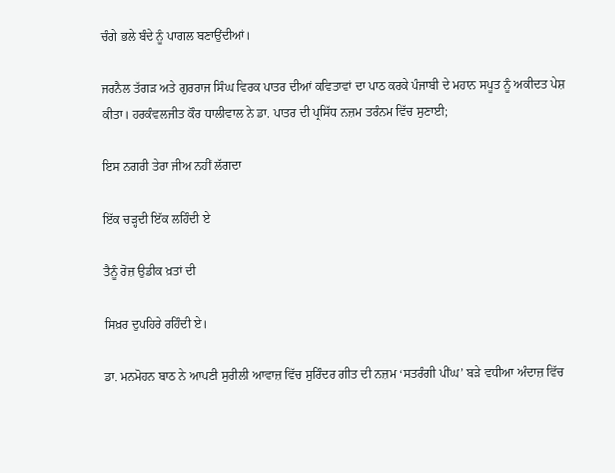ਚੰਗੇ ਭਲੇ ਬੰਦੇ ਨੂੰ ਪਾਗਲ ਬਣਾਉਂਦੀਆਂ।

ਜਰਨੈਲ ਤੱਗੜ ਅਤੇ ਗੁਰਰਾਜ ਸਿੰਘ ਵਿਰਕ ਪਾਤਰ ਦੀਆਂ ਕਵਿਤਾਵਾਂ ਦਾ ਪਾਠ ਕਰਕੇ ਪੰਜਾਬੀ ਦੇ ਮਹਾਨ ਸਪੂਤ ਨੂੰ ਅਕੀਦਤ ਪੇਸ਼ ਕੀਤਾ। ਹਰਕੰਵਲਜੀਤ ਕੌਰ ਧਾਲੀਵਾਲ ਨੇ ਡਾ. ਪਾਤਰ ਦੀ ਪ੍ਰਸਿੱਧ ਨਜ਼ਮ ਤਰੰਨਮ ਵਿੱਚ ਸੁਣਾਈ;

ਇਸ ਨਗਰੀ ਤੇਰਾ ਜੀਅ ਨਹੀਂ ਲੱਗਦਾ

ਇੱਕ ਚੜ੍ਹਦੀ ਇੱਕ ਲਹਿੰਦੀ ਏ

ਤੈਨੂੰ ਰੋਜ਼ ਉਡੀਕ ਖ਼ਤਾਂ ਦੀ

ਸਿਖ਼ਰ ਦੁਪਹਿਰੇ ਰਹਿੰਦੀ ਏ।

ਡਾ. ਮਨਮੋਹਨ ਬਾਠ ਨੇ ਆਪਣੀ ਸੁਰੀਲੀ ਆਵਾਜ਼ ਵਿੱਚ ਸੁਰਿੰਦਰ ਗੀਤ ਦੀ ਨਜ਼ਮ ‘ਸਤਰੰਗੀ ਪੀਂਘ’ ਬੜੇ ਵਧੀਆ ਅੰਦਾਜ਼ ਵਿੱਚ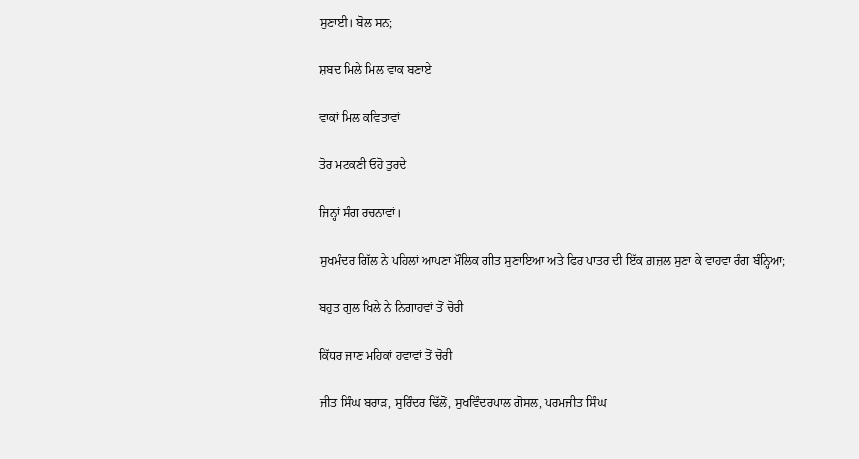ਸੁਣਾਈ। ਬੋਲ ਸਨ;

ਸ਼ਬਦ ਮਿਲੇ ਮਿਲ ਵਾਕ ਬਣਾਏ

ਵਾਕਾਂ ਮਿਲ ਕਵਿਤਾਵਾਂ

ਤੋਰ ਮਟਕਣੀ ਓਹੋ ਤੁਰਦੇ

ਜਿਨ੍ਹਾਂ ਸੰਗ ਰਚਨਾਵਾਂ।

ਸੁਖਮੰਦਰ ਗਿੱਲ ਨੇ ਪਹਿਲਾਂ ਆਪਣਾ ਮੌਲਿਕ ਗੀਤ ਸੁਣਾਇਆ ਅਤੇ ਫਿਰ ਪਾਤਰ ਦੀ ਇੱਕ ਗ਼ਜ਼ਲ ਸੁਣਾ ਕੇ ਵਾਹਵਾ ਰੰਗ ਬੰਨ੍ਹਿਆ;

ਬਹੁਤ ਗੁਲ ਖਿਲੇ ਨੇ ਨਿਗਾਹਵਾਂ ਤੋਂ ਚੋਰੀ

ਕਿੱਧਰ ਜਾਣ ਮਹਿਕਾਂ ਹਵਾਵਾਂ ਤੋਂ ਚੋਰੀ

ਜੀਤ ਸਿੰਘ ਬਰਾੜ, ਸੁਰਿੰਦਰ ਢਿੱਲੋਂ, ਸੁਖਵਿੰਦਰਪਾਲ ਗੋਸਲ, ਪਰਮਜੀਤ ਸਿੰਘ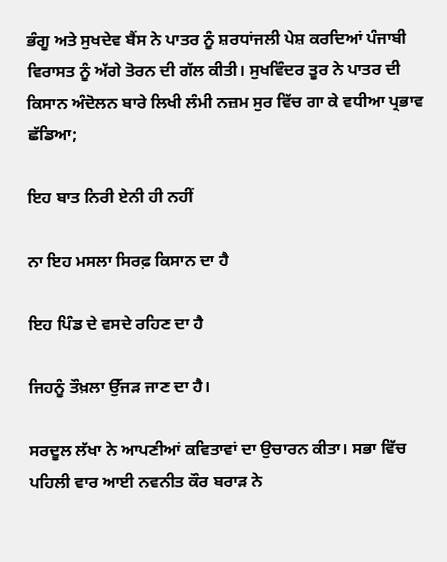ਭੰਗੂ ਅਤੇ ਸੁਖਦੇਵ ਬੈਂਸ ਨੇ ਪਾਤਰ ਨੂੰ ਸ਼ਰਧਾਂਜਲੀ ਪੇਸ਼ ਕਰਦਿਆਂ ਪੰਜਾਬੀ ਵਿਰਾਸਤ ਨੂੰ ਅੱਗੇ ਤੋਰਨ ਦੀ ਗੱਲ ਕੀਤੀ। ਸੁਖਵਿੰਦਰ ਤੂਰ ਨੇ ਪਾਤਰ ਦੀ ਕਿਸਾਨ ਅੰਦੋਲਨ ਬਾਰੇ ਲਿਖੀ ਲੰਮੀ ਨਜ਼ਮ ਸੁਰ ਵਿੱਚ ਗਾ ਕੇ ਵਧੀਆ ਪ੍ਰਭਾਵ ਛੱਡਿਆ;

ਇਹ ਬਾਤ ਨਿਰੀ ਏਨੀ ਹੀ ਨਹੀਂ

ਨਾ ਇਹ ਮਸਲਾ ਸਿਰਫ਼ ਕਿਸਾਨ ਦਾ ਹੈ

ਇਹ ਪਿੰਡ ਦੇ ਵਸਦੇ ਰਹਿਣ ਦਾ ਹੈ

ਜਿਹਨੂੰ ਤੌਖ਼ਲਾ ਉੱਜੜ ਜਾਣ ਦਾ ਹੈ।

ਸਰਦੂਲ ਲੱਖਾ ਨੇ ਆਪਣੀਆਂ ਕਵਿਤਾਵਾਂ ਦਾ ਉਚਾਰਨ ਕੀਤਾ। ਸਭਾ ਵਿੱਚ ਪਹਿਲੀ ਵਾਰ ਆਈ ਨਵਨੀਤ ਕੌਰ ਬਰਾੜ ਨੇ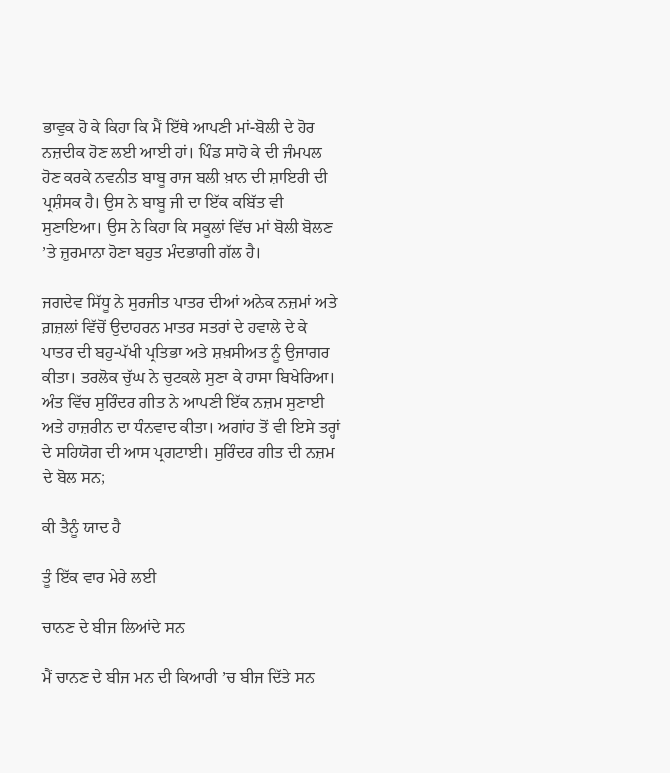ਭਾਵੁਕ ਹੋ ਕੇ ਕਿਹਾ ਕਿ ਮੈਂ ਇੱਥੇ ਆਪਣੀ ਮਾਂ-ਬੋਲੀ ਦੇ ਹੋਰ ਨਜ਼ਦੀਕ ਹੋਣ ਲਈ ਆਈ ਹਾਂ। ਪਿੰਡ ਸਾਹੋ ਕੇ ਦੀ ਜੰਮਪਲ ਹੋਣ ਕਰਕੇ ਨਵਨੀਤ ਬਾਬੂ ਰਾਜ ਬਲੀ ਖ਼ਾਨ ਦੀ ਸ਼ਾਇਰੀ ਦੀ ਪ੍ਰਸ਼ੰਸਕ ਹੈ। ਉਸ ਨੇ ਬਾਬੂ ਜੀ ਦਾ ਇੱਕ ਕਬਿੱਤ ਵੀ ਸੁਣਾਇਆ। ਉਸ ਨੇ ਕਿਹਾ ਕਿ ਸਕੂਲਾਂ ਵਿੱਚ ਮਾਂ ਬੋਲੀ ਬੋਲਣ ’ਤੇ ਜ਼ੁਰਮਾਨਾ ਹੋਣਾ ਬਹੁਤ ਮੰਦਭਾਗੀ ਗੱਲ ਹੈ।

ਜਗਦੇਵ ਸਿੱਧੂ ਨੇ ਸੁਰਜੀਤ ਪਾਤਰ ਦੀਆਂ ਅਨੇਕ ਨਜ਼ਮਾਂ ਅਤੇ ਗ਼ਜ਼ਲਾਂ ਵਿੱਚੋਂ ਉਦਾਹਰਨ ਮਾਤਰ ਸਤਰਾਂ ਦੇ ਹਵਾਲੇ ਦੇ ਕੇ ਪਾਤਰ ਦੀ ਬਹੁ-ਪੱਖੀ ਪ੍ਰਤਿਭਾ ਅਤੇ ਸ਼ਖ਼ਸੀਅਤ ਨੂੰ ਉਜਾਗਰ ਕੀਤਾ। ਤਰਲੋਕ ਚੁੱਘ ਨੇ ਚੁਟਕਲੇ ਸੁਣਾ ਕੇ ਹਾਸਾ ਬਿਖੇਰਿਆ। ਅੰਤ ਵਿੱਚ ਸੁਰਿੰਦਰ ਗੀਤ ਨੇ ਆਪਣੀ ਇੱਕ ਨਜ਼ਮ ਸੁਣਾਈ ਅਤੇ ਹਾਜ਼ਰੀਨ ਦਾ ਧੰਨਵਾਦ ਕੀਤਾ। ਅਗਾਂਹ ਤੋਂ ਵੀ ਇਸੇ ਤਰ੍ਹਾਂ ਦੇ ਸਹਿਯੋਗ ਦੀ ਆਸ ਪ੍ਰਗਟਾਈ। ਸੁਰਿੰਦਰ ਗੀਤ ਦੀ ਨਜ਼ਮ ਦੇ ਬੋਲ ਸਨ;

ਕੀ ਤੈਨੂੰ ਯਾਦ ਹੈ

ਤੂੰ ਇੱਕ ਵਾਰ ਮੇਰੇ ਲਈ

ਚਾਨਣ ਦੇ ਬੀਜ ਲਿਆਂਦੇ ਸਨ

ਮੈਂ ਚਾਨਣ ਦੇ ਬੀਜ ਮਨ ਦੀ ਕਿਆਰੀ ’ਚ ਬੀਜ ਦਿੱਤੇ ਸਨ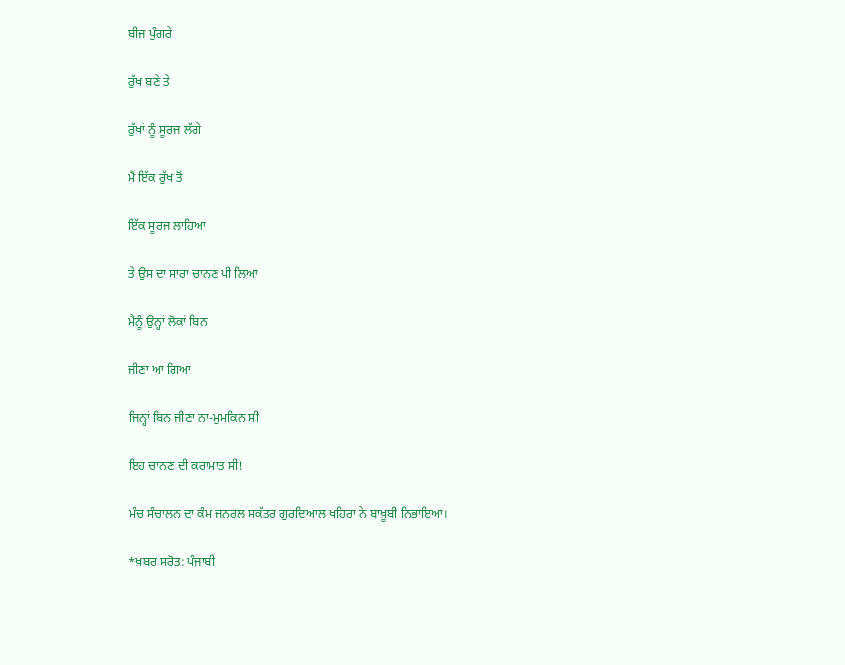ਬੀਜ ਪੁੰਗਰੇ

ਰੁੱਖ ਬਣੇ ਤੇ

ਰੁੱਖਾਂ ਨੂੰ ਸੂਰਜ ਲੱਗੇ

ਮੈਂ ਇੱਕ ਰੁੱਖ ਤੋਂ

ਇੱਕ ਸੂਰਜ ਲਾਹਿਆ

ਤੇ ਉਸ ਦਾ ਸਾਰਾ ਚਾਨਣ ਪੀ ਲਿਆ

ਮੈਨੂੰ ਉਨ੍ਹਾਂ ਲੋਕਾਂ ਬਿਨ

ਜੀਣਾ ਆ ਗਿਆ

ਜਿਨ੍ਹਾਂ ਬਿਨ ਜੀਣਾ ਨਾ-ਮੁਮਕਿਨ ਸੀ

ਇਹ ਚਾਨਣ ਦੀ ਕਰਾਮਾਤ ਸੀ!

ਮੰਚ ਸੰਚਾਲਨ ਦਾ ਕੰਮ ਜਨਰਲ ਸਕੱਤਰ ਗੁਰਦਿਆਲ ਖਹਿਰਾ ਨੇ ਬਾਖ਼ੂਬੀ ਨਿਭਾਇਆ।

*ਖ਼ਬਰ ਸਰੋਤ: ਪੰਜਾਬੀ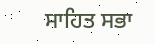ਸਾਹਿਤ ਸਭਾ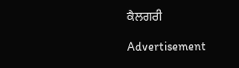ਕੈਲਗਰੀ

Advertisement